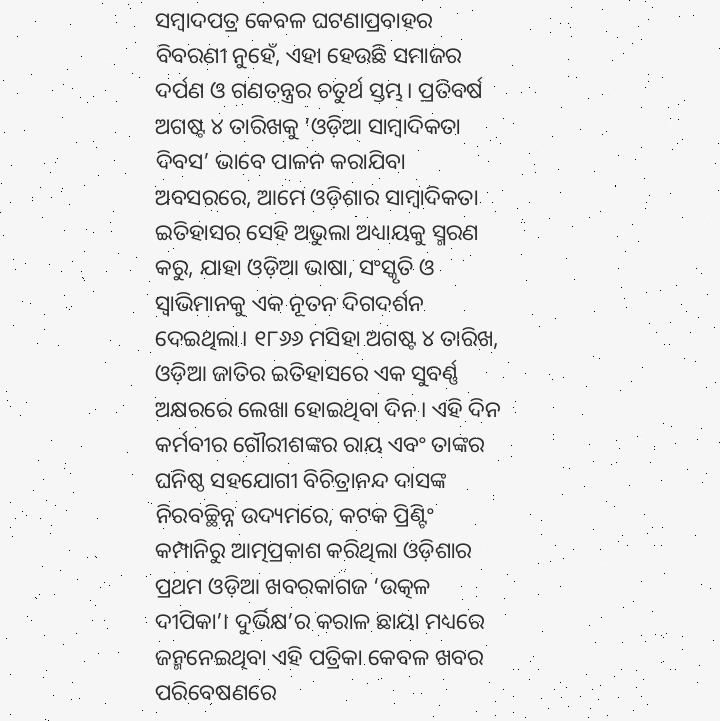ସମ୍ବାଦପତ୍ର କେବଳ ଘଟଣାପ୍ରବାହର ବିବରଣୀ ନୁହେଁ, ଏହା ହେଉଛି ସମାଜର ଦର୍ପଣ ଓ ଗଣତନ୍ତ୍ରର ଚତୁର୍ଥ ସ୍ତମ୍ଭ। ପ୍ରତିବର୍ଷ ଅଗଷ୍ଟ ୪ ତାରିଖକୁ ‘ଓଡ଼ିଆ ସାମ୍ବାଦିକତା ଦିବସ’ ଭାବେ ପାଳନ କରାଯିବା ଅବସରରେ, ଆମେ ଓଡ଼ିଶାର ସାମ୍ବାଦିକତା ଇତିହାସର ସେହି ଅଭୁଲା ଅଧ୍ୟାୟକୁ ସ୍ମରଣ କରୁ, ଯାହା ଓଡ଼ିଆ ଭାଷା, ସଂସ୍କୃତି ଓ ସ୍ୱାଭିମାନକୁ ଏକ ନୂତନ ଦିଗଦର୍ଶନ ଦେଇଥିଲା। ୧୮୬୬ ମସିହା ଅଗଷ୍ଟ ୪ ତାରିଖ, ଓଡ଼ିଆ ଜାତିର ଇତିହାସରେ ଏକ ସୁବର୍ଣ୍ଣ ଅକ୍ଷରରେ ଲେଖା ହୋଇଥିବା ଦିନ। ଏହି ଦିନ କର୍ମବୀର ଗୌରୀଶଙ୍କର ରାୟ ଏବଂ ତାଙ୍କର ଘନିଷ୍ଠ ସହଯୋଗୀ ବିଚିତ୍ରାନନ୍ଦ ଦାସଙ୍କ ନିରବଚ୍ଛିନ୍ନ ଉଦ୍ୟମରେ, କଟକ ପ୍ରିଣ୍ଟିଂ କମ୍ପାନିରୁ ଆତ୍ମପ୍ରକାଶ କରିଥିଲା ଓଡ଼ିଶାର ପ୍ରଥମ ଓଡ଼ିଆ ଖବରକାଗଜ ‘ଉତ୍କଳ ଦୀପିକା’। ଦୁର୍ଭିକ୍ଷ’ର କରାଳ ଛାୟା ମଧ୍ୟରେ ଜନ୍ମନେଇଥିବା ଏହି ପତ୍ରିକା କେବଳ ଖବର ପରିବେଷଣରେ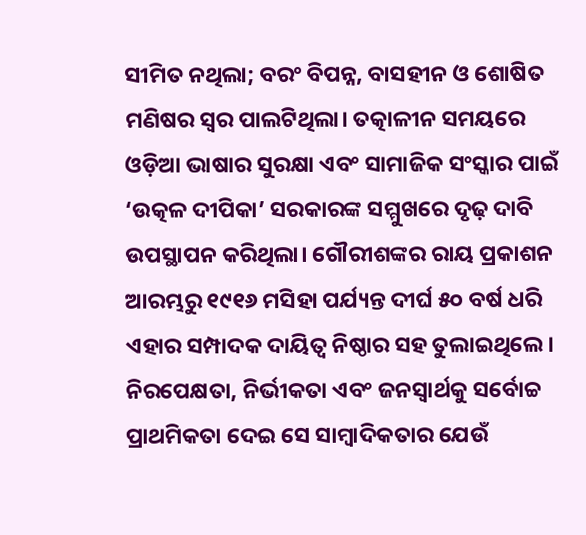ସୀମିତ ନଥିଲା; ବରଂ ବିପନ୍ନ, ବାସହୀନ ଓ ଶୋଷିତ ମଣିଷର ସ୍ୱର ପାଲଟିଥିଲା। ତତ୍କାଳୀନ ସମୟରେ ଓଡ଼ିଆ ଭାଷାର ସୁରକ୍ଷା ଏବଂ ସାମାଜିକ ସଂସ୍କାର ପାଇଁ ‘ଉତ୍କଳ ଦୀପିକା’ ସରକାରଙ୍କ ସମ୍ମୁଖରେ ଦୃଢ଼ ଦାବି ଉପସ୍ଥାପନ କରିଥିଲା। ଗୌରୀଶଙ୍କର ରାୟ ପ୍ରକାଶନ ଆରମ୍ଭରୁ ୧୯୧୬ ମସିହା ପର୍ଯ୍ୟନ୍ତ ଦୀର୍ଘ ୫୦ ବର୍ଷ ଧରି ଏହାର ସମ୍ପାଦକ ଦାୟିତ୍ୱ ନିଷ୍ଠାର ସହ ତୁଲାଇଥିଲେ। ନିରପେକ୍ଷତା, ନିର୍ଭୀକତା ଏବଂ ଜନସ୍ୱାର୍ଥକୁ ସର୍ବୋଚ୍ଚ ପ୍ରାଥମିକତା ଦେଇ ସେ ସାମ୍ବାଦିକତାର ଯେଉଁ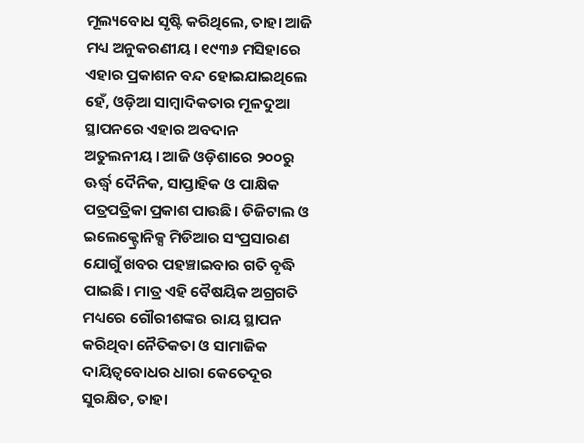ମୂଲ୍ୟବୋଧ ସୃଷ୍ଟି କରିଥିଲେ, ତାହା ଆଜି ମଧ୍ୟ ଅନୁକରଣୀୟ। ୧୯୩୬ ମସିହାରେ ଏହାର ପ୍ରକାଶନ ବନ୍ଦ ହୋଇଯାଇଥିଲେ ହେଁ, ଓଡ଼ିଆ ସାମ୍ବାଦିକତାର ମୂଳଦୁଆ ସ୍ଥାପନରେ ଏହାର ଅବଦାନ ଅତୁଲନୀୟ। ଆଜି ଓଡ଼ିଶାରେ ୨୦୦ରୁ ଊର୍ଦ୍ଧ୍ୱ ଦୈନିକ, ସାପ୍ତାହିକ ଓ ପାକ୍ଷିକ ପତ୍ରପତ୍ରିକା ପ୍ରକାଶ ପାଉଛି। ଡିଜିଟାଲ ଓ ଇଲେକ୍ଟ୍ରୋନିକ୍ସ ମିଡିଆର ସଂପ୍ରସାରଣ ଯୋଗୁଁ ଖବର ପହଞ୍ଚାଇବାର ଗତି ବୃଦ୍ଧି ପାଇଛି। ମାତ୍ର ଏହି ବୈଷୟିକ ଅଗ୍ରଗତି ମଧ୍ୟରେ ଗୌରୀଶଙ୍କର ରାୟ ସ୍ଥାପନ କରିଥିବା ନୈତିକତା ଓ ସାମାଜିକ ଦାୟିତ୍ୱବୋଧର ଧାରା କେତେଦୂର ସୁରକ୍ଷିତ, ତାହା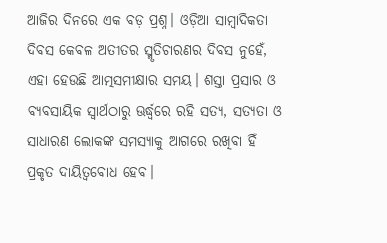ଆଜିର ଦିନରେ ଏକ ବଡ଼ ପ୍ରଶ୍ନ। ଓଡ଼ିଆ ସାମ୍ବାଦିକତା ଦିବସ କେବଳ ଅତୀତର ସ୍ମୃତିଚାରଣର ଦିବସ ନୁହେଁ, ଏହା ହେଉଛି ଆତ୍ମସମୀକ୍ଷାର ସମୟ। ଶସ୍ତା ପ୍ରସାର ଓ ବ୍ୟବସାୟିକ ସ୍ୱାର୍ଥଠାରୁ ଊର୍ଦ୍ଧ୍ୱରେ ରହି ସତ୍ୟ, ସତ୍ୟତା ଓ ସାଧାରଣ ଲୋକଙ୍କ ସମସ୍ୟାକୁ ଆଗରେ ରଖିବା ହିଁ ପ୍ରକୃତ ଦାୟିତ୍ୱବୋଧ ହେବ।